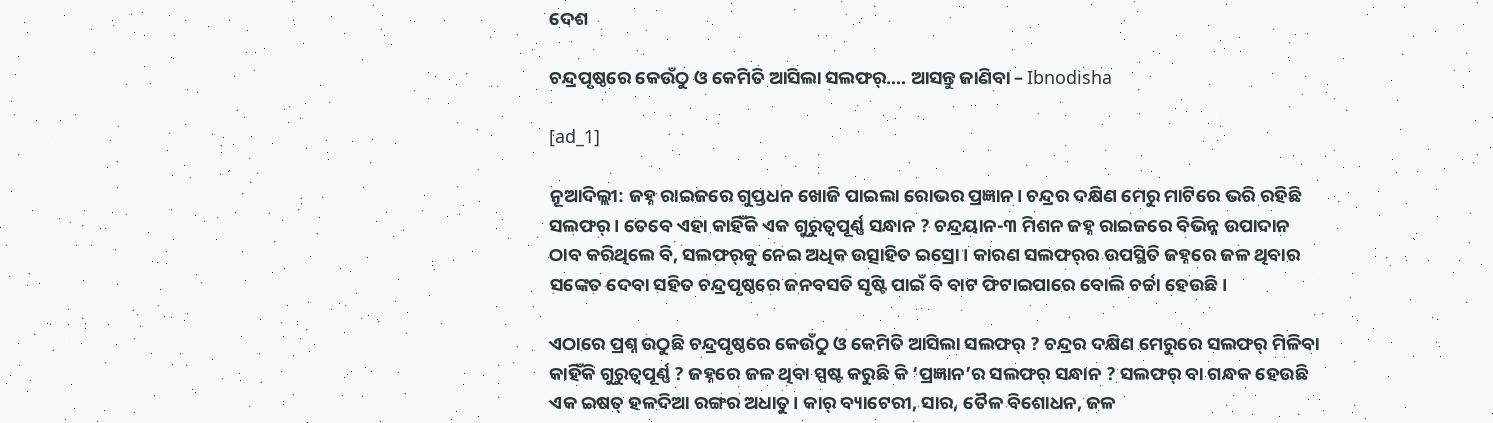ଦେଶ

ଚନ୍ଦ୍ରପୃଷ୍ଠରେ କେଉଁଠୁ ଓ କେମିତି ଆସିଲା ସଲଫର୍…. ଆସନ୍ତୁ ଜାଣିବା – Ibnodisha

[ad_1]

ନୂଆଦିଲ୍ଲୀ: ଜହ୍ନ ରାଇଜରେ ଗୁପ୍ତଧନ ଖୋଜି ପାଇଲା ରୋଭର ପ୍ରଜ୍ଞାନ। ଚନ୍ଦ୍ରର ଦକ୍ଷିଣ ମେରୁ ମାଟିରେ ଭରି ରହିଛି ସଲଫର୍‌। ତେବେ ଏହା କାହିଁକି ଏକ ଗୁରୁତ୍ୱପୂର୍ଣ୍ଣ ସନ୍ଧାନ ? ଚନ୍ଦ୍ରୟାନ-୩ ମିଶନ ଜହ୍ନ ରାଇଜରେ ବିଭିନ୍ନ ଉପାଦାନ ଠାବ କରିଥିଲେ ବି, ସଲଫର୍‌କୁ ନେଇ ଅଧିକ ଉତ୍ସାହିତ ଇସ୍ରୋ । କାରଣ ସଲଫର୍‌ର ଉପସ୍ଥିତି ଜହ୍ନରେ ଜଳ ଥିବାର ସଙ୍କେତ ଦେବା ସହିତ ଚନ୍ଦ୍ରପୃଷ୍ଠରେ ଜନବସତି ସୃଷ୍ଟି ପାଇଁ ବି ବାଟ ଫିଟାଇପାରେ ବୋଲି ଚର୍ଚ୍ଚା ହେଉଛି।

ଏଠାରେ ପ୍ରଶ୍ନ ଉଠୁଛି ଚନ୍ଦ୍ରପୃଷ୍ଠରେ କେଉଁଠୁ ଓ କେମିତି ଆସିଲା ସଲଫର୍ ? ଚନ୍ଦ୍ରର ଦକ୍ଷିଣ ମେରୁରେ ସଲଫର୍ ମିଳିବା କାହିଁକି ଗୁରୁତ୍ୱପୂର୍ଣ୍ଣ ? ଜହ୍ନରେ ଜଳ ଥିବା ସ୍ପଷ୍ଟ କରୁଛି କି ‘ପ୍ରଜ୍ଞାନ’ର ସଲଫର୍ ସନ୍ଧାନ ? ସଲଫର୍ ବା ଗନ୍ଧକ ହେଉଛି ଏକ ଇଷତ୍ ହଳଦିଆ ରଙ୍ଗର ଅଧାତୁ। କାର୍ ବ୍ୟାଟେରୀ, ସାର, ତୈଳ ବିଶୋଧନ, ଜଳ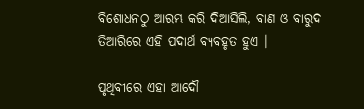ବିଶୋଧନଠୁ ଆରମ୍ଭ କରି ଦିଆସିଲି, ବାଣ ଓ ବାରୁଦ ତିଆରିରେ ଏହି ପଦାର୍ଥ ବ୍ୟବହୃତ ହୁଏ ।

ପୃଥିବୀରେ ଏହା ଆଦୌ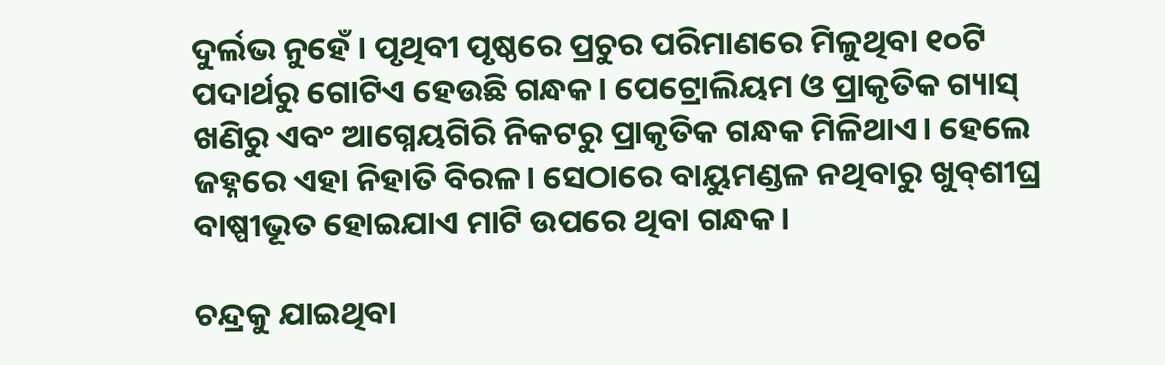ଦୁର୍ଲଭ ନୁହେଁ । ପୃଥିବୀ ପୃଷ୍ଠରେ ପ୍ରଚୁର ପରିମାଣରେ ମିଳୁଥିବା ୧୦ଟି ପଦାର୍ଥରୁ ଗୋଟିଏ ହେଉଛି ଗନ୍ଧକ। ପେଟ୍ରୋଲିୟମ ଓ ପ୍ରାକୃତିକ ଗ୍ୟାସ୍‌ ଖଣିରୁ ଏବଂ ଆଗ୍ନେୟଗିରି ନିକଟରୁ ପ୍ରାକୃତିକ ଗନ୍ଧକ ମିଳିଥାଏ। ହେଲେ ଜହ୍ନରେ ଏହା ନିହାତି ବିରଳ। ସେଠାରେ ବାୟୁମଣ୍ଡଳ ନଥିବାରୁ ଖୁବ୍‌ଶୀଘ୍ର ବାଷ୍ପୀଭୂତ ହୋଇଯାଏ ମାଟି ଉପରେ ଥିବା ଗନ୍ଧକ।

ଚନ୍ଦ୍ରକୁ ଯାଇଥିବା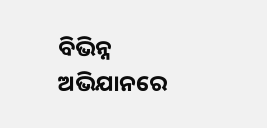ବିଭିନ୍ନ ଅଭିଯାନରେ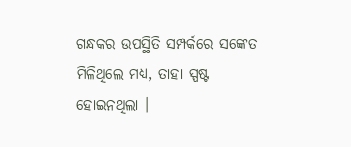ଗନ୍ଧକର ଉପସ୍ଥିତି ସମ୍ପର୍କରେ ସଙ୍କେତ ମିଳିଥିଲେ ମଧ୍ୟ, ତାହା ସ୍ପଷ୍ଟ ହୋଇନଥିଲା ।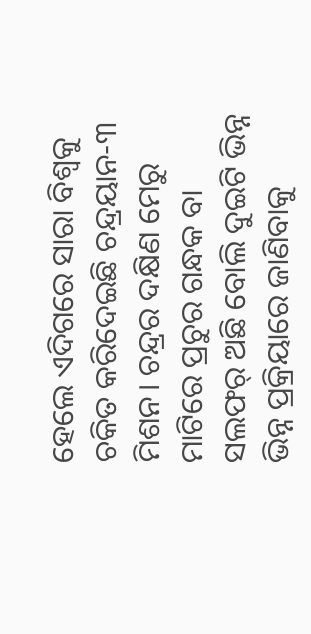ହେଲେ ଏଦିଗରେ ସାରା ବିଶ୍ୱକୁ ଚକିତ କରିଦେଇଛି ଚନ୍ଦ୍ରୟାନ-୩ ମିଶନ। ଚନ୍ଦ୍ରର ଦକ୍ଷିଣ ମେରୁ ମାଟିରେ ପ୍ରଚୁର ଗନ୍ଧକ ବା ସଲଫର୍ ଅଛି ବୋଲି ଦୁଇଟି ଭିନ୍ନ ଭିନ୍ନ ପ୍ରକ୍ରିୟାରେ ଜାଣିବାକୁ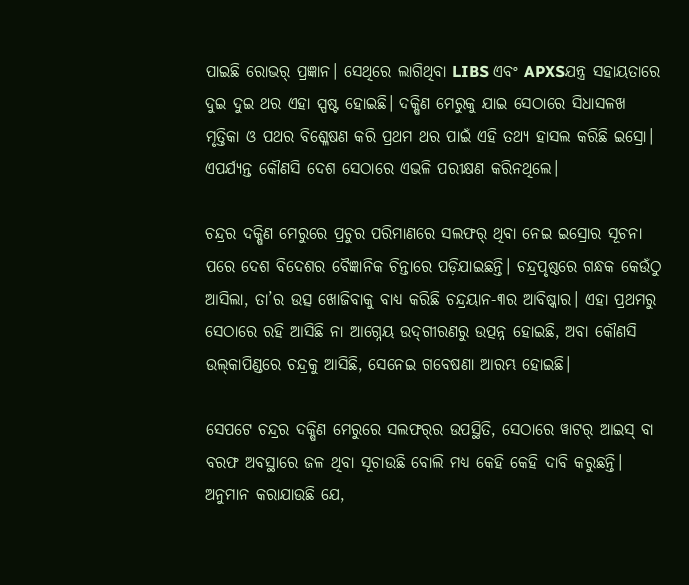ପାଇଛି ରୋଭର୍ ପ୍ରଜ୍ଞାନ। ସେଥିରେ ଲାଗିଥିବା LIBS ଏବଂ APXSଯନ୍ତ୍ର ସହାୟତାରେ ଦୁଇ ଦୁଇ ଥର ଏହା ସ୍ପଷ୍ଟ ହୋଇଛି। ଦକ୍ଷିଣ ମେରୁକୁ ଯାଇ ସେଠାରେ ସିଧାସଳଖ ମୃତ୍ତିକା ଓ ପଥର ବିଶ୍ଳେଷଣ କରି ପ୍ରଥମ ଥର ପାଇଁ ଏହି ତଥ୍ୟ ହାସଲ କରିଛି ଇସ୍ରୋ। ଏପର୍ଯ୍ୟନ୍ତ କୌଣସି ଦେଶ ସେଠାରେ ଏଭଳି ପରୀକ୍ଷଣ କରିନଥିଲେ।

ଚନ୍ଦ୍ରର ଦକ୍ଷିଣ ମେରୁରେ ପ୍ରଚୁର ପରିମାଣରେ ସଲଫର୍‌ ଥିବା ନେଇ ଇସ୍ରୋର ସୂଚନା ପରେ ଦେଶ ବିଦେଶର ବୈଜ୍ଞାନିକ ଚିନ୍ତାରେ ପଡ଼ିଯାଇଛନ୍ତି। ଚନ୍ଦ୍ରପୃଷ୍ଠରେ ଗନ୍ଧକ କେଉଁଠୁ ଆସିଲା, ତା’ର ଉତ୍ସ ଖୋଜିବାକୁ ବାଧ୍ୟ କରିଛି ଚନ୍ଦ୍ରୟାନ-୩ର ଆବିଷ୍କାର। ଏହା ପ୍ରଥମରୁ ସେଠାରେ ରହି ଆସିଛି ନା ଆଗ୍ନେୟ ଉଦ୍‌ଗୀରଣରୁ ଉତ୍ପନ୍ନ ହୋଇଛି, ଅବା କୌଣସି ଉଲ୍‌କାପିଣ୍ଡରେ ଚନ୍ଦ୍ରକୁ ଆସିଛି, ସେନେଇ ଗବେଷଣା ଆରମ୍ଭ ହୋଇଛି।

ସେପଟେ ଚନ୍ଦ୍ରର ଦକ୍ଷିଣ ମେରୁରେ ସଲଫର୍‌ର ଉପସ୍ଥିତି, ସେଠାରେ ୱାଟର୍ ଆଇସ୍ ବା ବରଫ ଅବସ୍ଥାରେ ଜଳ ଥିବା ସୂଚାଉଛି ବୋଲି ମଧ୍ୟ କେହି କେହି ଦାବି କରୁଛନ୍ତି। ଅନୁମାନ କରାଯାଉଛି ଯେ,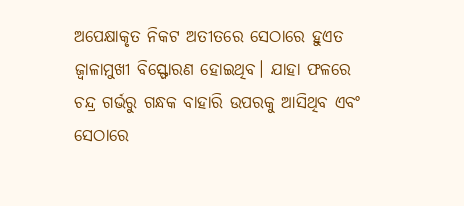ଅପେକ୍ଷାକୃତ ନିକଟ ଅତୀତରେ ସେଠାରେ ହୁଏତ ଜ୍ୱାଳାମୁଖୀ ବିସ୍ଫୋରଣ ହୋଇଥିବ। ଯାହା ଫଳରେ ଚନ୍ଦ୍ର ଗର୍ଭରୁ ଗନ୍ଧକ ବାହାରି ଉପରକୁ ଆସିଥିବ ଏବଂ ସେଠାରେ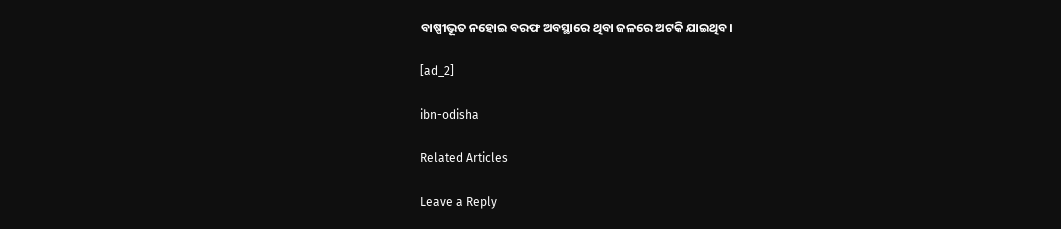ବାଷ୍ପୀଭୂତ ନହୋଇ ବରଫ ଅବସ୍ଥାରେ ଥିବା ଜଳରେ ଅଟକି ଯାଇଥିବ।

[ad_2]

ibn-odisha

Related Articles

Leave a Reply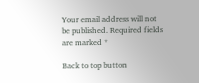Your email address will not be published. Required fields are marked *

Back to top button